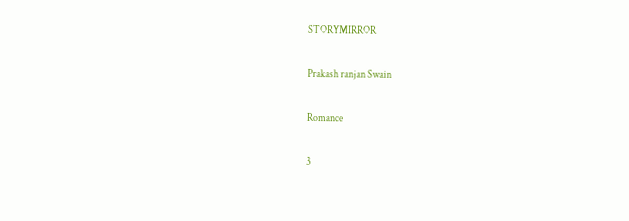STORYMIRROR

Prakash ranjan Swain

Romance

3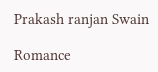Prakash ranjan Swain

Romance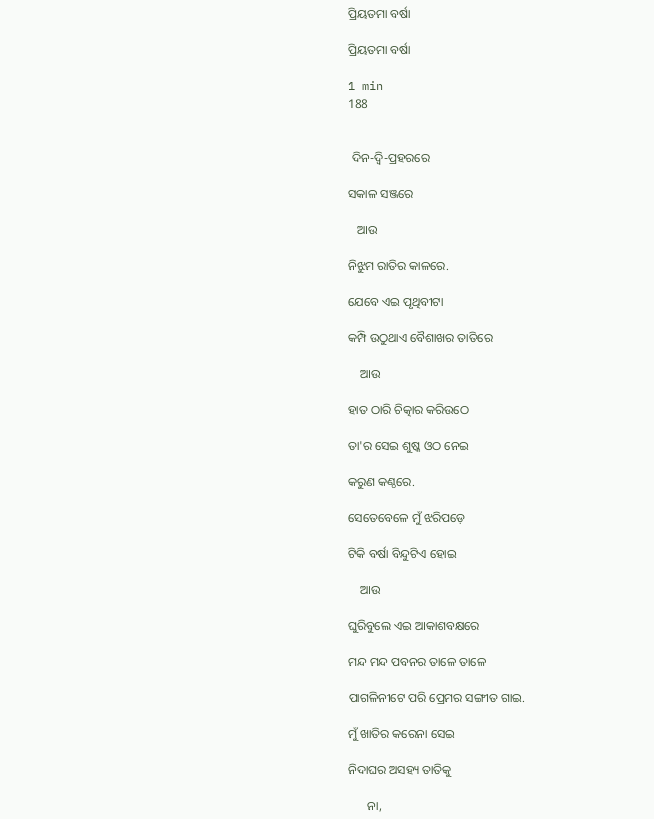ପ୍ରିୟତମା ବର୍ଷା

ପ୍ରିୟତମା ବର୍ଷା

1 min
188


 ଦିନ-ଦ୍ୱି-ପ୍ରହରରେ

ସକାଳ ସଞ୍ଜରେ

   ଆଉ

ନିଝୁମ ରାତିର କାଳରେ.

ଯେବେ ଏଇ ପୃଥିବୀଟା

କମ୍ପି ଉଠୁଥାଏ ବୈଶାଖର ତାତିରେ

    ଆଉ

ହାତ ଠାରି ଚିତ୍କାର କରିଉଠେ

ତା'ର ସେଇ ଶୁଷ୍କ ଓଠ ନେଇ

କରୁଣ କଣ୍ଠରେ.

ସେତେବେଳେ ମୁଁ ଝରିପଡ଼େ

ଟିକି ବର୍ଷା ବିନ୍ଦୁଟିଏ ହୋଇ

    ଆଉ

ଘୁରିବୁଲେ ଏଇ ଆକାଶବକ୍ଷରେ

ମନ୍ଦ ମନ୍ଦ ପବନର ତାଳେ ତାଳେ

ପାଗଳିନୀଟେ ପରି ପ୍ରେମର ସଙ୍ଗୀତ ଗାଇ.

ମୁଁ ଖାତିର କରେନା ସେଇ

ନିଦାଘର ଅସହ୍ୟ ତାତିକୁ

      ନା,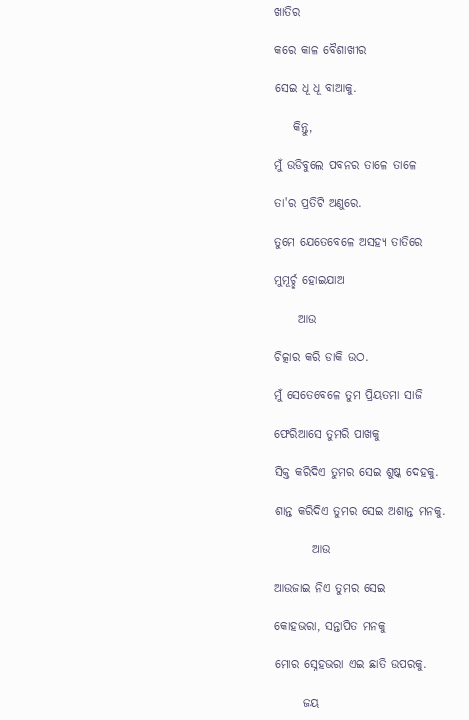ଖାତିର

କରେ କାଳ ବୈଶାଖୀର

ସେଇ ଧୂ ଧୂ ବାଆକୁ.

    କିନ୍ତୁ,

ମୁଁ ଉଡିବୁଲେ ପବନର ତାଳେ ତାଳେ

ତା'ର ପ୍ରତିଟି ଅଣୁରେ.

ତୁମେ ଯେତେବେଳେ ଅସହ୍ୟ ତାତିରେ

ମୁମୂର୍ଚ୍ଛ ହୋଇଯାଅ

     ଆଉ

ଚିତ୍କାର କରି ଡାକି ଉଠ.

ମୁଁ ସେତେବେଳେ ତୁମ ପ୍ରିୟତମା ସାଜି

ଫେରିଆସେ ତୁମରି ପାଖକୁ

ସିକ୍ତ କରିଦିଏ ତୁମର ସେଇ ଶୁଷ୍କ ଦେହକୁ.

ଶାନ୍ତ କରିଦିଏ ତୁମର ସେଇ ଅଶାନ୍ତ ମନକୁ.

        ଆଉ

ଆଉଜାଇ ନିଏ ତୁମର ସେଇ

କୋହଭରା, ସନ୍ତାପିତ ମନକୁ

ମୋର ସ୍ନେହଭରା ଏଇ ଛାତି ଉପରକୁ.

      ଜୟ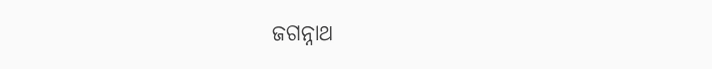ଜଗନ୍ନାଥ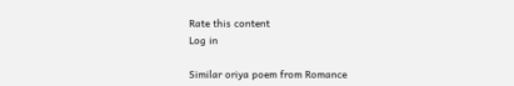Rate this content
Log in

Similar oriya poem from Romance